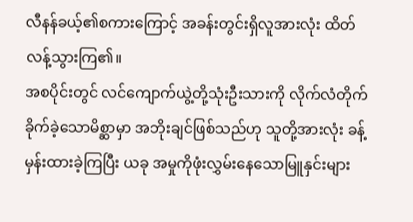လီနန်ခယ့်၏စကားကြောင့် အခန်းတွင်းရှိလူအားလုံး ထိတ်လန့်သွားကြ၏။
အစပိုင်းတွင် လင်ကျောက်ယွဲ့တို့သုံးဦးသားကို လိုက်လံတိုက်ခိုက်ခဲ့သောမိစ္ဆာမှာ အဘိုးချင်ဖြစ်သည်ဟု သူတို့အားလုံး ခန့်မှန်းထားခဲ့ကြပြီး ယခု အမှုကိုဖုံးလွှမ်းနေသောမြူနှင်းများ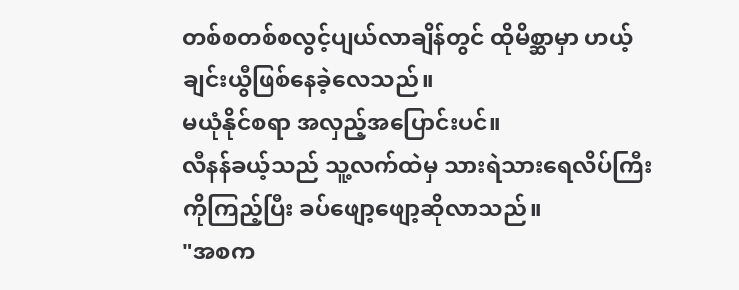တစ်စတစ်စလွင့်ပျယ်လာချိန်တွင် ထိုမိစ္ဆာမှာ ဟယ့်ချင်းယွီဖြစ်နေခဲ့လေသည်။
မယုံနိုင်စရာ အလှည့်အပြောင်းပင်။
လီနန်ခယ့်သည် သူ့လက်ထဲမှ သားရဲသားရေလိပ်ကြီးကိုကြည့်ပြီး ခပ်ဖျော့ဖျော့ဆိုလာသည်။
"အစက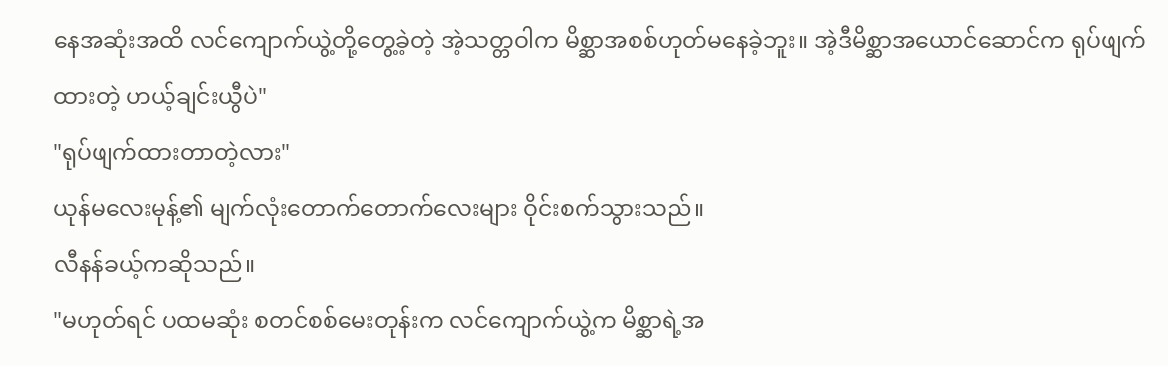နေအဆုံးအထိ လင်ကျောက်ယွဲ့တို့တွေ့ခဲ့တဲ့ အဲ့သတ္တဝါက မိစ္ဆာအစစ်ဟုတ်မနေခဲ့ဘူး။ အဲ့ဒီမိစ္ဆာအယောင်ဆောင်က ရုပ်ဖျက်ထားတဲ့ ဟယ့်ချင်းယွီပဲ"
"ရုပ်ဖျက်ထားတာတဲ့လား"
ယုန်မလေးမုန့်၏ မျက်လုံးတောက်တောက်လေးများ ဝိုင်းစက်သွားသည်။
လီနန်ခယ့်ကဆိုသည်။
"မဟုတ်ရင် ပထမဆုံး စတင်စစ်မေးတုန်းက လင်ကျောက်ယွဲ့က မိစ္ဆာရဲ့အ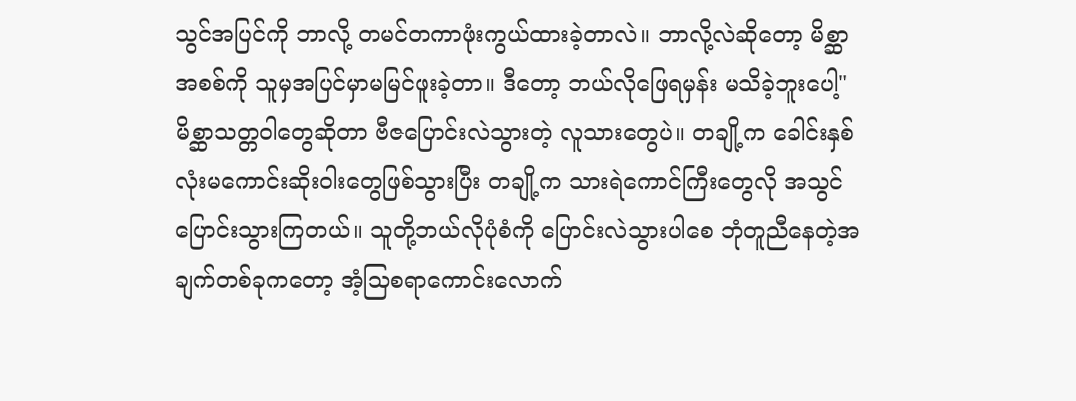သွင်အပြင်ကို ဘာလို့ တမင်တကာဖုံးကွယ်ထားခဲ့တာလဲ။ ဘာလို့လဲဆိုတော့ မိစ္ဆာအစစ်ကို သူမှအပြင်မှာမမြင်ဖူးခဲ့တာ။ ဒီတော့ ဘယ်လိုဖြေရမှန်း မသိခဲ့ဘူးပေါ့"
မိစ္ဆာသတ္တဝါတွေဆိုတာ ဗီဇပြောင်းလဲသွားတဲ့ လူသားတွေပဲ။ တချို့က ခေါင်းနှစ်လုံးမကောင်းဆိုးဝါးတွေဖြစ်သွားပြီး တချို့က သားရဲကောင်ကြီးတွေလို အသွင်ပြောင်းသွားကြတယ်။ သူတို့ဘယ်လိုပုံစံကို ပြောင်းလဲသွားပါစေ ဘုံတူညီနေတဲ့အချက်တစ်ခုကတော့ အံ့သြစရာကောင်းလောက်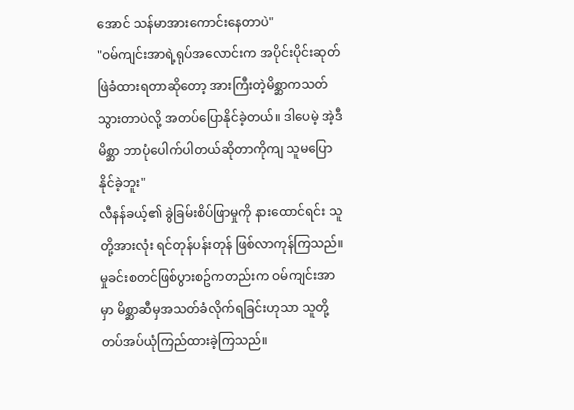အောင် သန်မာအားကောင်းနေတာပဲ"
"ဝမ်ကျင်းအာရဲ့ရုပ်အလောင်းက အပိုင်းပိုင်းဆုတ်ဖြဲခံထားရတာဆိုတော့ အားကြီးတဲ့မိစ္ဆာကသတ်သွားတာပဲလို့ အတပ်ပြောနိုင်ခဲ့တယ်။ ဒါပေမဲ့ အဲ့ဒီမိစ္ဆာ ဘာပုံပေါက်ပါတယ်ဆိုတာကိုကျ သူမပြောနိုင်ခဲ့ဘူး"
လီနန်ခယ့်၏ ခွဲခြမ်းစိပ်ဖြာမှုကို နားထောင်ရင်း သူတို့အားလုံး ရင်တုန်ပန်းတုန် ဖြစ်လာကုန်ကြသည်။
မှုခင်းစတင်ဖြစ်ပွားစဥ်ကတည်းက ဝမ်ကျင်းအာမှာ မိစ္ဆာဆီမှအသတ်ခံလိုက်ရခြင်းဟုသာ သူတို့တပ်အပ်ယုံကြည်ထားခဲ့ကြသည်။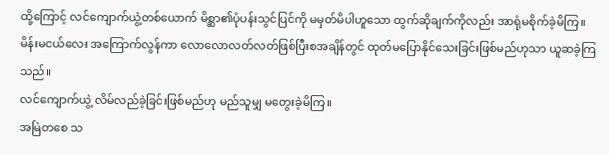ထို့ကြောင့် လင်ကျောက်ယွဲ့တစ်ယောက် မိစ္ဆာ၏ပုံပန်းသွင်ပြင်ကို မမှတ်မိပါဟူသော ထွက်ဆိုချက်ကိုလည်း အာရုံမစိုက်ခဲ့မိကြ။
မိန်းမငယ်လေး အကြောက်လွန်ကာ လောလောလတ်လတ်ဖြစ်ပြီးစအချိန်တွင် ထုတ်မပြောနိုင်သေးခြင်းဖြစ်မည်ဟုသာ ယူဆခဲ့ကြသည်။
လင်ကျောက်ယွဲ့ လိမ်လည်ခဲ့ခြင်းဖြစ်မည်ဟု မည်သူမျှ မတွေးခဲ့မိကြ။
အမြဲတစေ သ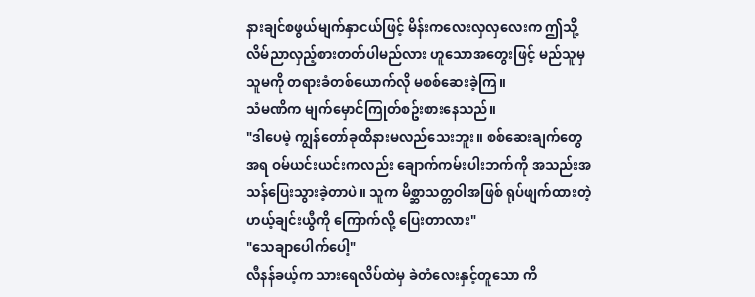နားချင်စဖွယ်မျက်နှာငယ်ဖြင့် မိန်းကလေးလှလှလေးက ဤသို့လိမ်ညာလှည့်စားတတ်ပါမည်လား ဟူသောအတွေးဖြင့် မည်သူမှသူမကို တရားခံတစ်ယောက်လို မစစ်ဆေးခဲ့ကြ။
သံမဏိက မျက်မှောင်ကြုတ်စဥ်းစားနေသည်။
"ဒါပေမဲ့ ကျွန်တော်ခုထိနားမလည်သေးဘူး။ စစ်ဆေးချက်တွေအရ ဝမ်ယင်းယင်းကလည်း ချောက်ကမ်းပါးဘက်ကို အသည်းအသန်ပြေးသွားခဲ့တာပဲ။ သူက မိစ္ဆာသတ္တဝါအဖြစ် ရုပ်ဖျက်ထားတဲ့ ဟယ့်ချင်းယွီကို ကြောက်လို့ ပြေးတာလား"
"သေချာပေါက်ပေါ့"
လီနန်ခယ့်က သားရေလိပ်ထဲမှ ခဲတံလေးနှင့်တူသော ကိ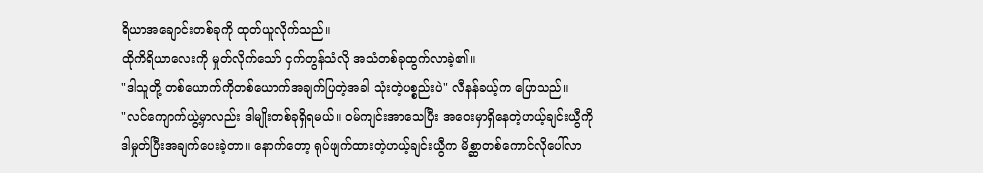ရိယာအချောင်းတစ်ခုကို ထုတ်ယူလိုက်သည်။
ထိုကိရိယာလေးကို မှုတ်လိုက်သော် ငှက်တွန်သံလို အသံတစ်ခုထွက်လာခဲ့၏။
"ဒါသူတို့ တစ်ယောက်ကိုတစ်ယောက်အချက်ပြတဲ့အခါ သုံးတဲ့ပစ္စည်းပဲ" လီနန်ခယ့်က ပြောသည်။
"လင်ကျောက်ယွဲ့မှာလည်း ဒါမျိုးတစ်ခုရှိရမယ်။ ဝမ်ကျင်းအာသေပြီး အဝေးမှာရှိနေတဲ့ဟယ့်ချင်းယွီကို ဒါမှုတ်ပြီးအချက်ပေးခဲ့တာ။ နောက်တော့ ရုပ်ဖျက်ထားတဲ့ဟယ့်ချင်းယွီက မိစ္ဆာတစ်ကောင်လိုပေါ်လာ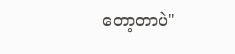တော့တာပဲ"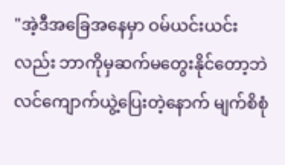"အဲ့ဒီအခြေအနေမှာ ဝမ်ယင်းယင်းလည်း ဘာကိုမှဆက်မတွေးနိုင်တော့ဘဲ လင်ကျောက်ယွဲ့ပြေးတဲ့နောက် မျက်စိစုံ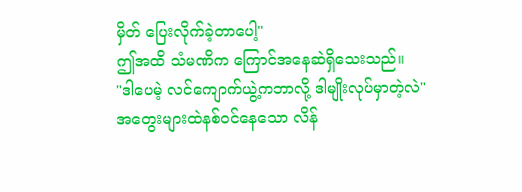မှိတ် ပြေးလိုက်ခဲ့တာပေါ့"
ဤအထိ သံမဏိက ကြောင်အနေဆဲရှိသေးသည်။
"ဒါပေမဲ့ လင်ကျောက်ယွဲ့ကဘာလို့ ဒါမျိုးလုပ်မှာတဲ့လဲ"
အတွေးများထဲနစ်ဝင်နေသော လိန်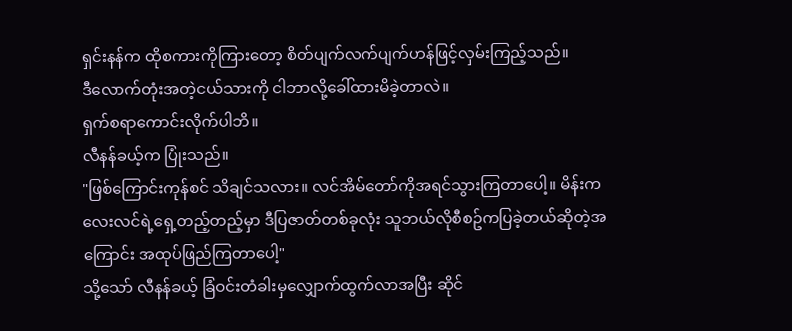ရှင်းနန်က ထိုစကားကိုကြားတော့ စိတ်ပျက်လက်ပျက်ဟန်ဖြင့်လှမ်းကြည့်သည်။
ဒီလောက်တုံးအတဲ့ငယ်သားကို ငါဘာလို့ခေါ်ထားမိခဲ့တာလဲ။
ရှက်စရာကောင်းလိုက်ပါဘိ။
လီနန်ခယ့်က ပြုံးသည်။
"ဖြစ်ကြောင်းကုန်စင် သိချင်သလား။ လင်အိမ်တော်ကိုအရင်သွားကြတာပေါ့။ မိန်းကလေးလင်ရဲ့ရှေ့တည့်တည့်မှာ ဒီပြဇာတ်တစ်ခုလုံး သူဘယ်လိုစီစဥ်ကပြခဲ့တယ်ဆိုတဲ့အကြောင်း အထုပ်ဖြည်ကြတာပေါ့"
သို့သော် လီနန်ခယ့် ခြံဝင်းတံခါးမှလျှောက်ထွက်လာအပြီး ဆိုင်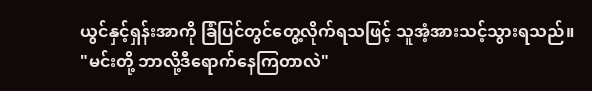ယွင်နှင့်ရှန်းအာကို ခြံပြင်တွင်တွေ့လိုက်ရသဖြင့် သူအံ့အားသင့်သွားရသည်။
"မင်းတို့ ဘာလို့ဒီရောက်နေကြတာလဲ"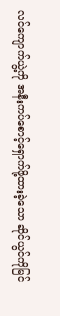လင်ကျောက်ယွဲ့ကို အနီးကပ်စောင့်ရှောက်ဖို့ထားခဲ့သော ဆိုင်ယွင်ကိုမြင်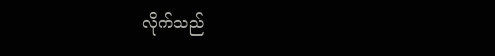လိုက်သည်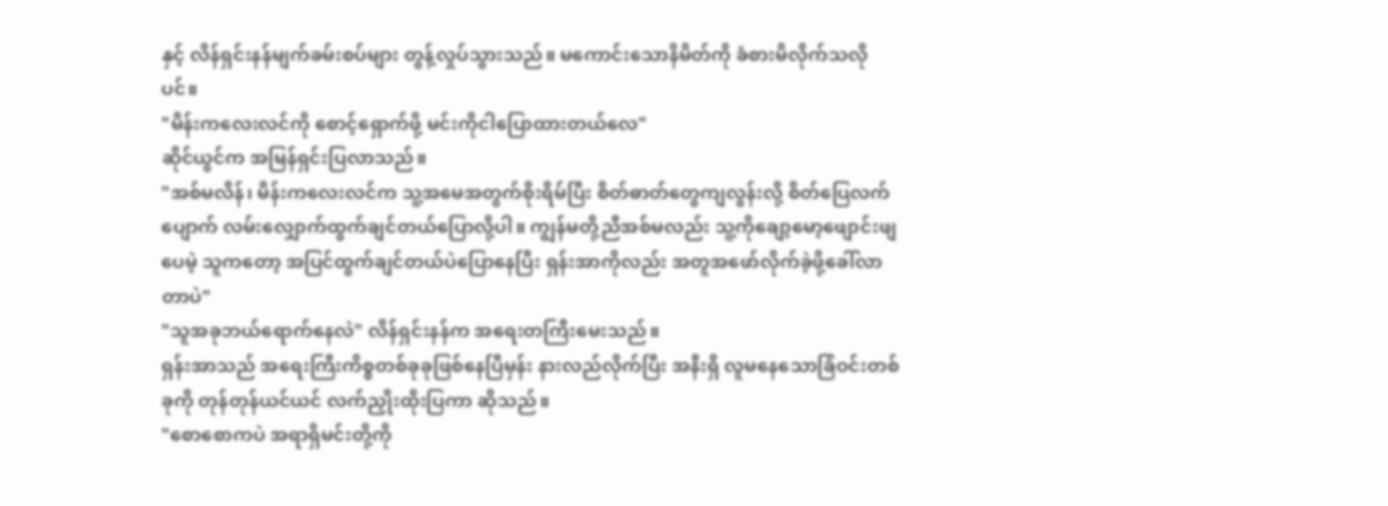နှင့် လိန်ရှင်းနန်မျက်ခမ်းစပ်များ တွန့်လှုပ်သွားသည်။ မကောင်းသောနိမိတ်ကို ခံစားမိလိုက်သလိုပင်။
"မိန်းကလေးလင်ကို စောင့်ရှောက်ဖို့ မင်းကိုငါပြောထားတယ်လေ"
ဆိုင်ယွင်က အမြန်ရှင်းပြလာသည်။
"အစ်မလိန်၊ မိန်းကလေးလင်က သူ့အမေအတွက်စိုးရိမ်ပြီး စိတ်ဓာတ်တွေကျလွန်းလို့ စိတ်ပြေလက်ပျောက် လမ်းလျှောက်ထွက်ချင်တယ်ပြောလို့ပါ။ ကျွန်မတို့ညီအစ်မလည်း သူ့ကိုချော့မော့ဖျောင်းဖျပေမဲ့ သူကတော့ အပြင်ထွက်ချင်တယ်ပဲပြောနေပြီး ရှန်းအာကိုလည်း အတူအဖော်လိုက်ခဲ့ဖို့ခေါ်လာတာပဲ"
"သူအခုဘယ်ရောက်နေလဲ" လိန်ရှင်းနန်က အရေးတကြီးမေးသည်။
ရှန်းအာသည် အရေးကြီးကိစ္စတစ်ခုခုဖြစ်နေပြီမှန်း နားလည်လိုက်ပြီး အနီးရှိ လူမနေသောခြံဝင်းတစ်ခုကို တုန်တုန်ယင်ယင် လက်ညှိုးထိုးပြကာ ဆိုသည်။
"စောစောကပဲ အရာရှိမင်းတို့ကို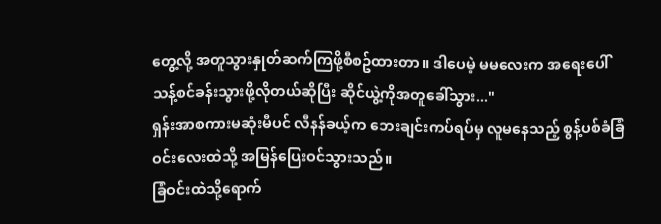တွေ့လို့ အတူသွားနှုတ်ဆက်ကြဖို့စီစဥ်ထားတာ။ ဒါပေမဲ့ မမလေးက အရေးပေါ်သန့်စင်ခန်းသွားဖို့လိုတယ်ဆိုပြီး ဆိုင်ယွဲ့ကိုအတူခေါ်သွား..."
ရှန်းအာစကားမဆုံးမီပင် လီနန်ခယ့်က ဘေးချင်းကပ်ရပ်မှ လူမနေသည့် စွန့်ပစ်ခံခြံဝင်းလေးထဲသို့ အမြန်ပြေးဝင်သွားသည်။
ခြံဝင်းထဲသို့ရောက်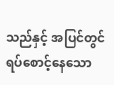သည်နှင့် အပြင်တွင်ရပ်စောင့်နေသော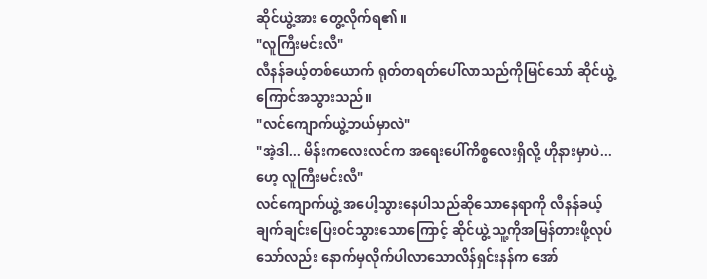ဆိုင်ယွဲ့အား တွေ့လိုက်ရ၏။
"လူကြီးမင်းလီ"
လီနန်ခယ့်တစ်ယောက် ရုတ်တရတ်ပေါ်လာသည်ကိုမြင်သော် ဆိုင်ယွဲ့ကြောင်အသွားသည်။
"လင်ကျောက်ယွဲ့ဘယ်မှာလဲ"
"အဲ့ဒါ... မိန်းကလေးလင်က အရေးပေါ်ကိစ္စလေးရှိလို့ ဟိုနားမှာပဲ... ဟေ့ လူကြီးမင်းလီ"
လင်ကျောက်ယွဲ့ အပေါ့သွားနေပါသည်ဆိုသောနေရာကို လီနန်ခယ့်ချက်ချင်းပြေးဝင်သွားသောကြောင့် ဆိုင်ယွဲ့ သူ့ကိုအမြန်တားဖို့လုပ်သော်လည်း နောက်မှလိုက်ပါလာသောလိန်ရှင်းနန်က အော်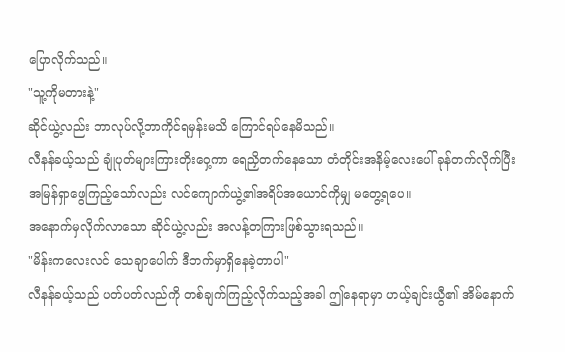ပြောလိုက်သည်။
"သူ့ကိုမတားနဲ့"
ဆိုင်ယွဲ့လည်း ဘာလုပ်လို့ဘာကိုင်ရမှန်းမသိ ကြောင်ရပ်နေမိသည်။
လီနန်ခယ့်သည် ချုံပုတ်များကြားတိုးဝှေ့ကာ ရေညှိတက်နေသော တံတိုင်းအနိမ့်လေးပေါ် ခုန်တက်လိုက်ပြီး အမြန်ရှာဖွေကြည့်သော်လည်း လင်ကျောက်ယွဲ့၏အရိပ်အယောင်ကိုမျှ မတွေ့ရပေ။
အနောက်မှလိုက်လာသော ဆိုင်ယွဲ့လည်း အလန့်တကြားဖြစ်သွားရသည်။
"မိန်းကလေးလင် သေချာပေါက် ဒီဘက်မှာရှိနေခဲ့တာပါ"
လီနန်ခယ့်သည် ပတ်ပတ်လည်ကို တစ်ချက်ကြည့်လိုက်သည့်အခါ ဤနေရာမှာ ဟယ့်ချင်းယွီ၏ အိမ်နောက်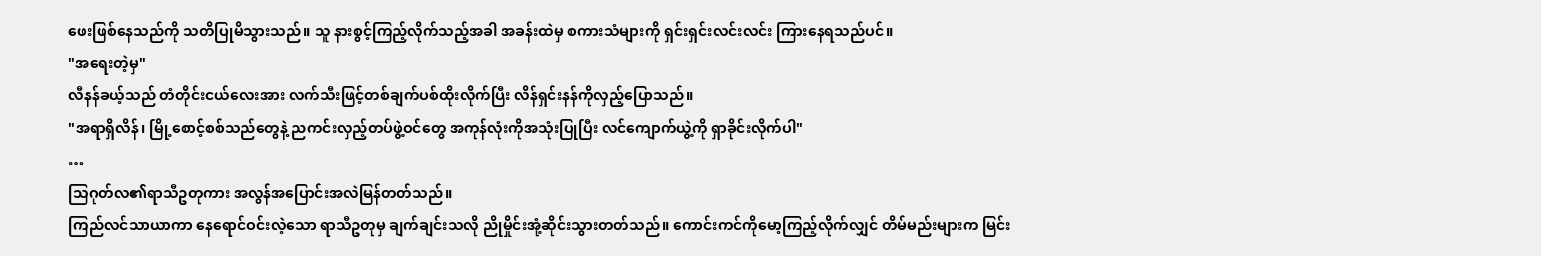ဖေးဖြစ်နေသည်ကို သတိပြုမိသွားသည်။ သူ နားစွင့်ကြည့်လိုက်သည့်အခါ အခန်းထဲမှ စကားသံများကို ရှင်းရှင်းလင်းလင်း ကြားနေရသည်ပင်။
"အရေးတဲ့မှ"
လီနန်ခယ့်သည် တံတိုင်းငယ်လေးအား လက်သီးဖြင့်တစ်ချက်ပစ်ထိုးလိုက်ပြီး လိန်ရှင်းနန်ကိုလှည့်ပြောသည်။
"အရာရှိလိန်၊ မြို့စောင့်စစ်သည်တွေနဲ့ ညကင်းလှည့်တပ်ဖွဲ့ဝင်တွေ အကုန်လုံးကိုအသုံးပြုပြီး လင်ကျောက်ယွဲ့ကို ရှာခိုင်းလိုက်ပါ"
…
သြဂုတ်လ၏ရာသီဥတုကား အလွန်အပြောင်းအလဲမြန်တတ်သည်။
ကြည်လင်သာယာကာ နေရောင်ဝင်းလဲ့သော ရာသီဥတုမှ ချက်ချင်းသလို ညိုမှိုင်းအုံ့ဆိုင်းသွားတတ်သည်။ ကောင်းကင်ကိုမော့ကြည့်လိုက်လျှင် တိမ်မည်းများက မြင်း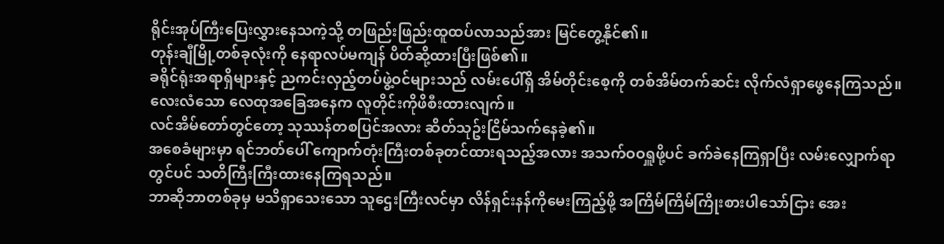ရိုင်းအုပ်ကြီးပြေးလွှားနေသကဲ့သို့ တဖြည်းဖြည်းထူထပ်လာသည်အား မြင်တွေ့နိုင်၏။
တုန်းချီမြို့တစ်ခုလုံးကို နေရာလပ်မကျန် ပိတ်ဆို့ထားပြီးဖြစ်၏။
ခရိုင်ရုံးအရာရှိများနှင့် ညကင်းလှည့်တပ်ဖွဲ့ဝင်များသည် လမ်းပေါ်ရှိ အိမ်တိုင်းစေ့ကို တစ်အိမ်တက်ဆင်း လိုက်လံရှာဖွေနေကြသည်။
လေးလံသော လေထုအခြေအနေက လူတိုင်းကိုဖိစီးထားလျက်။
လင်အိမ်တော်တွင်တော့ သုဿန်တစပြင်အလား ဆိတ်သုဥ်းငြိမ်သက်နေခဲ့၏။
အစေခံများမှာ ရင်ဘတ်ပေါ် ကျောက်တုံးကြီးတစ်ခုတင်ထားရသည့်အလား အသက်ဝဝရှူဖို့ပင် ခက်ခဲနေကြရှာပြီး လမ်းလျှောက်ရာတွင်ပင် သတိကြီးကြီးထားနေကြရသည်။
ဘာဆိုဘာတစ်ခုမှ မသိရှာသေးသော သူဌေးကြီးလင်မှာ လိန်ရှင်းနန်ကိုမေးကြည့်ဖို့ အကြိမ်ကြိမ်ကြိုးစားပါသော်ငြား အေး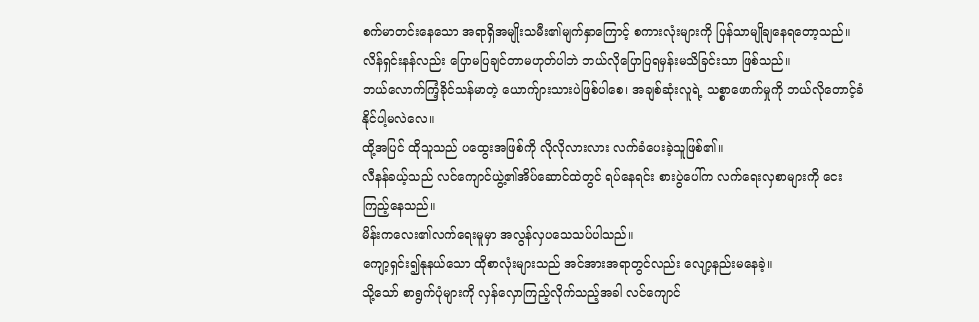စက်မာတင်းနေသော အရာရှိအမျိုးသမီး၏မျက်နှာကြောင့် စကားလုံးများကို ပြန်သာမျိုချနေရတော့သည်။
လိန်ရှင်းနန်လည်း ပြောမပြချင်တာမဟုတ်ပါဘဲ ဘယ်လိုပြောပြရမှန်းမသိခြင်းသာ ဖြစ်သည်။
ဘယ်လောက်ကြံ့ခိုင်သန်မာတဲ့ ယောက်ျားသားပဲဖြစ်ပါစေ၊ အချစ်ဆုံးလူရဲ့ သစ္စာဖောက်မှုကို ဘယ်လိုတောင့်ခံနိုင်ပါ့မလဲလေ။
ထို့အပြင် ထိုသူသည် ပထွေးအဖြစ်ကို လိုလိုလားလား လက်ခံပေးခဲ့သူဖြစ်၏။
လီနန်ခယ့်သည် လင်ကျောင်ယွဲ့၏အိပ်ဆောင်ထဲတွင် ရပ်နေရင်း စားပွဲပေါ်က လက်ရေးလှစာများကို ငေးကြည့်နေသည်။
မိန်းကလေး၏လက်ရေးမူမှာ အလွန်လှပသေသပ်ပါသည်။
ကျော့ရှင်း၍နုနယ်သော ထိုစာလုံးများသည် အင်အားအရာတွင်လည်း လျော့နည်းမနေခဲ့။
သို့သော် စာရွက်ပုံများကို လှန်လှောကြည့်လိုက်သည့်အခါ လင်ကျောင်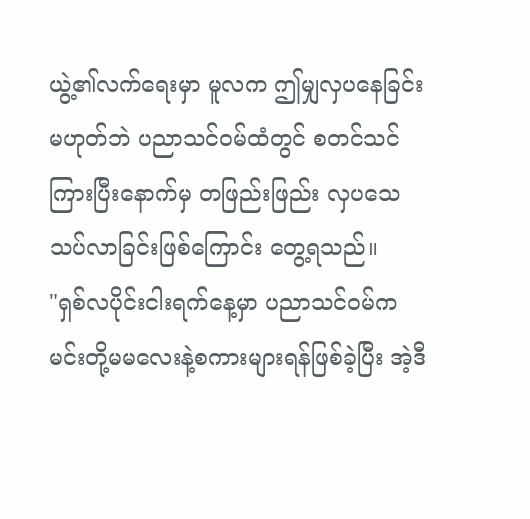ယွဲ့၏လက်ရေးမှာ မူလက ဤမျှလှပနေခြင်းမဟုတ်ဘဲ ပညာသင်ဝမ်ထံတွင် စတင်သင်ကြားပြီးနောက်မှ တဖြည်းဖြည်း လှပသေသပ်လာခြင်းဖြစ်ကြောင်း တွေ့ရသည်။
"ရှစ်လပိုင်းငါးရက်နေ့မှာ ပညာသင်ဝမ်က မင်းတို့မမလေးနဲ့စကားများရန်ဖြစ်ခဲ့ပြီး အဲ့ဒီ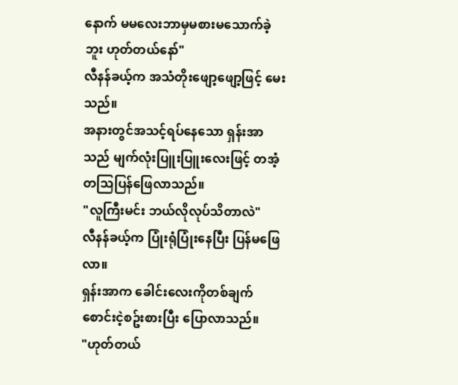နောက် မမလေးဘာမှမစားမသောက်ခဲ့ဘူး ဟုတ်တယ်နော်"
လီနန်ခယ့်က အသံတိုးဖျော့ဖျော့ဖြင့် မေးသည်။
အနားတွင်အသင့်ရပ်နေသော ရှန်းအာသည် မျက်လုံးပြူးပြူးလေးဖြင့် တအံ့တသြပြန်ဖြေလာသည်။
"လူကြီးမင်း ဘယ်လိုလုပ်သိတာလဲ"
လီနန်ခယ့်က ပြုံးရုံပြုံးနေပြီး ပြန်မဖြေလာ။
ရှန်းအာက ခေါင်းလေးကိုတစ်ချက်စောင်းငဲ့စဥ်းစားပြီး ပြောလာသည်။
"ဟုတ်တယ်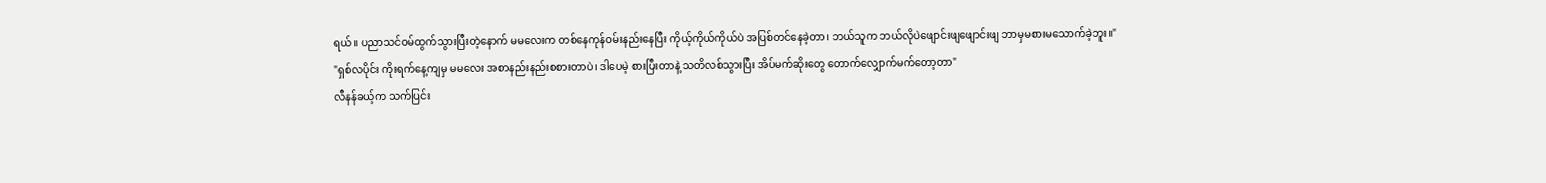ရယ်။ ပညာသင်ဝမ်ထွက်သွားပြီးတဲ့နောက် မမလေးက တစ်နေကုန်ဝမ်းနည်းနေပြီး ကိုယ့်ကိုယ်ကိုယ်ပဲ အပြစ်တင်နေခဲ့တာ၊ ဘယ်သူက ဘယ်လိုပဲဖျောင်းဖျဖျောင်းဖျ ဘာမှမစားမသောက်ခဲ့ဘူး။"
"ရှစ်လပိုင်း ကိုးရက်နေ့ကျမှ မမလေး အစာနည်းနည်းစစားတာပဲ၊ ဒါပေမဲ့ စားပြီးတာနဲ့ သတိလစ်သွားပြီး အိပ်မက်ဆိုးတွေ တောက်လျှောက်မက်တော့တာ"
လီနန်ခယ့်က သက်ပြင်း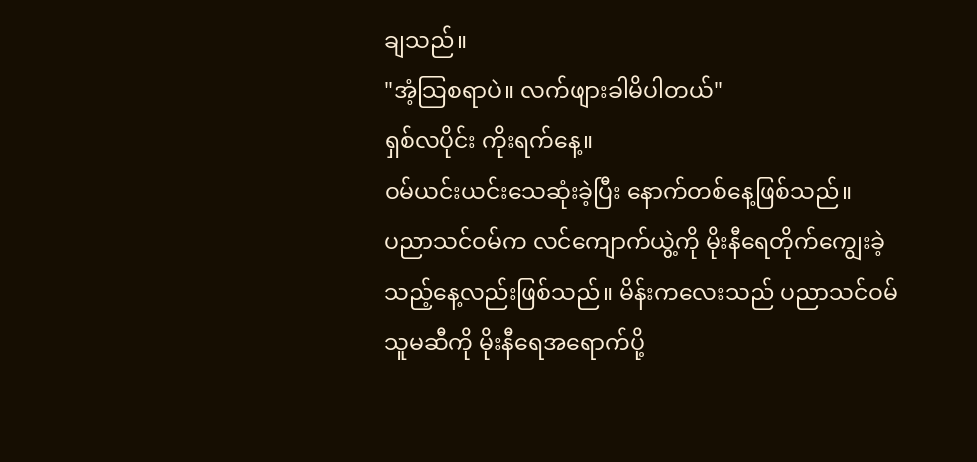ချသည်။
"အံ့သြစရာပဲ။ လက်ဖျားခါမိပါတယ်"
ရှစ်လပိုင်း ကိုးရက်နေ့။
ဝမ်ယင်းယင်းသေဆုံးခဲ့ပြီး နောက်တစ်နေ့ဖြစ်သည်။
ပညာသင်ဝမ်က လင်ကျောက်ယွဲ့ကို မိုးနီရေတိုက်ကျွေးခဲ့သည့်နေ့လည်းဖြစ်သည်။ မိန်းကလေးသည် ပညာသင်ဝမ် သူမဆီကို မိုးနီရေအရောက်ပို့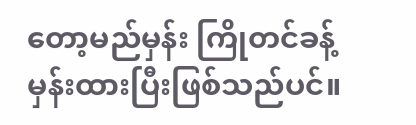တော့မည်မှန်း ကြိုတင်ခန့်မှန်းထားပြီးဖြစ်သည်ပင်။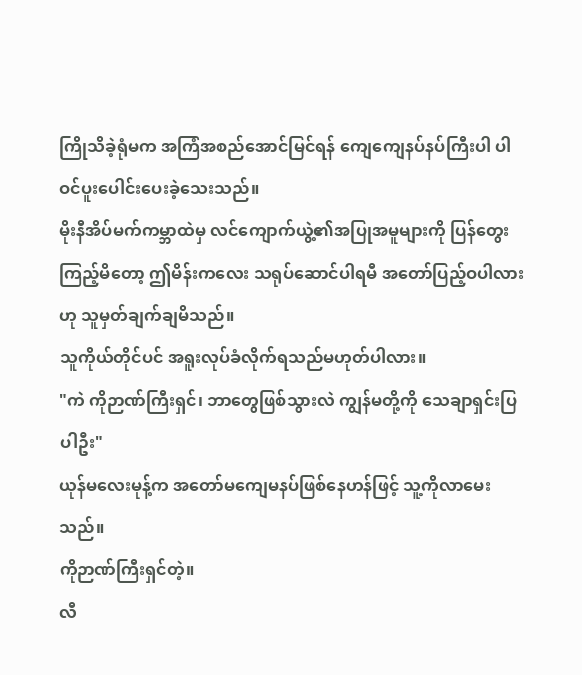ကြိုသိခဲ့ရုံမက အကြံအစည်အောင်မြင်ရန် ကျေကျေနပ်နပ်ကြီးပါ ပါဝင်ပူးပေါင်းပေးခဲ့သေးသည်။
မိုးနီအိပ်မက်ကမ္ဘာထဲမှ လင်ကျောက်ယွဲ့၏အပြုအမူများကို ပြန်တွေးကြည့်မိတော့ ဤမိန်းကလေး သရုပ်ဆောင်ပါရမီ အတော်ပြည့်ဝပါလားဟု သူမှတ်ချက်ချမိသည်။
သူကိုယ်တိုင်ပင် အရူးလုပ်ခံလိုက်ရသည်မဟုတ်ပါလား။
"ကဲ ကိုဉာဏ်ကြီးရှင်၊ ဘာတွေဖြစ်သွားလဲ ကျွန်မတို့ကို သေချာရှင်းပြပါဦး"
ယုန်မလေးမုန့်က အတော်မကျေမနပ်ဖြစ်နေဟန်ဖြင့် သူ့ကိုလာမေးသည်။
ကိုဉာဏ်ကြီးရှင်တဲ့။
လီ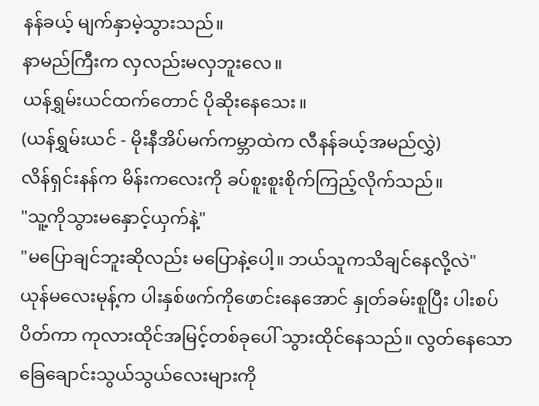နန်ခယ့် မျက်နှာမဲ့သွားသည်။
နာမည်ကြီးက လှလည်းမလှဘူးလေ။
ယန်ရွှမ်းယင်ထက်တောင် ပိုဆိုးနေသေး။
(ယန်ရွှမ်းယင် - မိုးနီအိပ်မက်ကမ္ဘာထဲက လီနန်ခယ့်အမည်လွှဲ)
လိန်ရှင်းနန်က မိန်းကလေးကို ခပ်စူးစူးစိုက်ကြည့်လိုက်သည်။
"သူ့ကိုသွားမနှောင့်ယှက်နဲ့"
"မပြောချင်ဘူးဆိုလည်း မပြောနဲ့ပေါ့။ ဘယ်သူကသိချင်နေလို့လဲ"
ယုန်မလေးမုန့်က ပါးနှစ်ဖက်ကိုဖောင်းနေအောင် နှုတ်ခမ်းစူပြီး ပါးစပ်ပိတ်ကာ ကုလားထိုင်အမြင့်တစ်ခုပေါ် သွားထိုင်နေသည်။ လွတ်နေသော ခြေချောင်းသွယ်သွယ်လေးများကို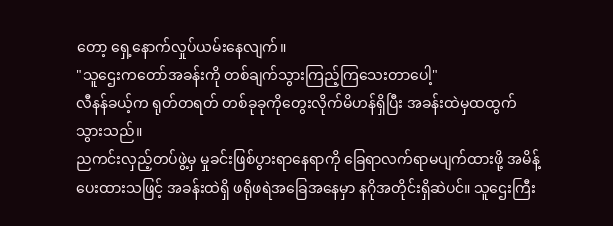တော့ ရှေ့နောက်လှုပ်ယမ်းနေလျက်။
"သူဌေးကတော်အခန်းကို တစ်ချက်သွားကြည့်ကြသေးတာပေါ့"
လီနန်ခယ့်က ရုတ်တရတ် တစ်ခုခုကိုတွေးလိုက်မိဟန်ရှိပြီး အခန်းထဲမှထထွက်သွားသည်။
ညကင်းလှည့်တပ်ဖွဲ့မှ မှုခင်းဖြစ်ပွားရာနေရာကို ခြေရာလက်ရာမပျက်ထားဖို့ အမိန့်ပေးထားသဖြင့် အခန်းထဲရှိ ဖရိုဖရဲအခြေအနေမှာ နဂိုအတိုင်းရှိဆဲပင်။ သူဌေးကြီး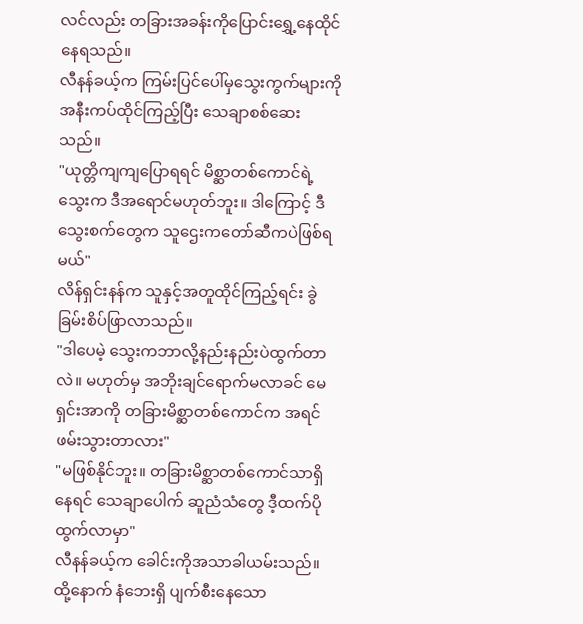လင်လည်း တခြားအခန်းကိုပြောင်းရွှေ့နေထိုင်နေရသည်။
လီနန်ခယ့်က ကြမ်းပြင်ပေါ်မှသွေးကွက်များကို အနီးကပ်ထိုင်ကြည့်ပြီး သေချာစစ်ဆေးသည်။
"ယုတ္တိကျကျပြောရရင် မိစ္ဆာတစ်ကောင်ရဲ့သွေးက ဒီအရောင်မဟုတ်ဘူး။ ဒါကြောင့် ဒီသွေးစက်တွေက သူဌေးကတော်ဆီကပဲဖြစ်ရမယ်"
လိန်ရှင်းနန်က သူနှင့်အတူထိုင်ကြည့်ရင်း ခွဲခြမ်းစိပ်ဖြာလာသည်။
"ဒါပေမဲ့ သွေးကဘာလို့နည်းနည်းပဲထွက်တာလဲ။ မဟုတ်မှ အဘိုးချင်ရောက်မလာခင် မေရှင်းအာကို တခြားမိစ္ဆာတစ်ကောင်က အရင်ဖမ်းသွားတာလား"
"မဖြစ်နိုင်ဘူး။ တခြားမိစ္ဆာတစ်ကောင်သာရှိနေရင် သေချာပေါက် ဆူညံသံတွေ ဒီ့ထက်ပိုထွက်လာမှာ"
လီနန်ခယ့်က ခေါင်းကိုအသာခါယမ်းသည်။
ထို့နောက် နံဘေးရှိ ပျက်စီးနေသော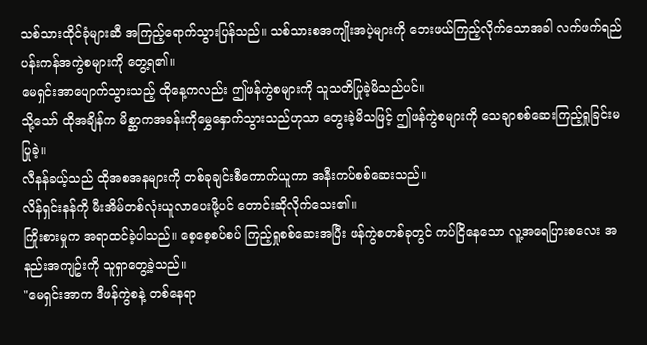သစ်သားထိုင်ခုံများဆီ အကြည့်ရောက်သွားပြန်သည်။ သစ်သားစအကျိုးအပဲ့များကို ဘေးဖယ်ကြည့်လိုက်သောအခါ လက်ဖက်ရည်ပန်းကန်အကွဲစများကို တွေ့ရ၏။
မေရှင်းအာပျောက်သွားသည့် ထိုနေ့ကလည်း ဤဖန်ကွဲစများကို သူသတိပြုခဲ့မိသည်ပင်။
သို့သော် ထိုအချိန်က မိစ္ဆာကအခန်းကိုမွှေနှောက်သွားသည်ဟုသာ တွေးခဲ့မိသဖြင့် ဤဖန်ကွဲစများကို သေချာစစ်ဆေးကြည့်ရှုခြင်းမပြုခဲ့။
လီနန်ခယ့်သည် ထိုအစအနများကို တစ်ခုချင်းစီကောက်ယူကာ အနီးကပ်စစ်ဆေးသည်။
လိန်ရှင်းနန်ကို မီးအိမ်တစ်လုံးယူလာပေးဖို့ပင် တောင်းဆိုလိုက်သေး၏။
ကြိုးစားမှုက အရာထင်ခဲ့ပါသည်။ စေ့စေ့စပ်စပ် ကြည့်ရှုစစ်ဆေးအပြီး ဖန်ကွဲစတစ်ခုတွင် ကပ်ငြိနေသော လူ့အရေပြားစလေး အနည်းအကျဥ်းကို သူရှာတွေ့ခဲ့သည်။
"မေရှင်းအာက ဒီဖန်ကွဲစနဲ့ တစ်နေရာ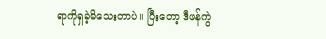ရာကိုရှခဲ့မိသေးတာပဲ။ ပြီးတော့ ဒီဖန်ကွဲ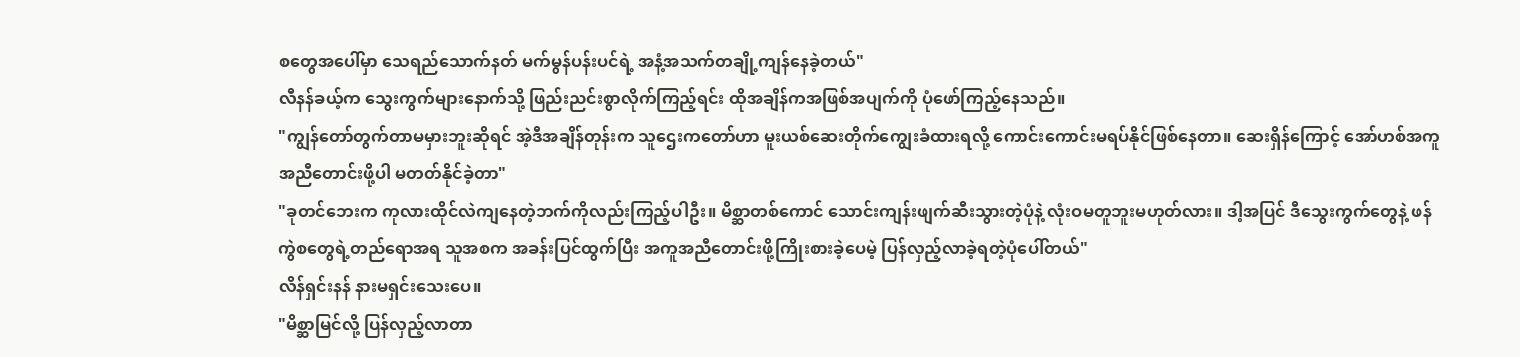စတွေအပေါ်မှာ သေရည်သောက်နတ် မက်မွန်ပန်းပင်ရဲ့ အနံ့အသက်တချို့ကျန်နေခဲ့တယ်"
လီနန်ခယ့်က သွေးကွက်များနောက်သို့ ဖြည်းညင်းစွာလိုက်ကြည့်ရင်း ထိုအချိန်ကအဖြစ်အပျက်ကို ပုံဖော်ကြည့်နေသည်။
"ကျွန်တော်တွက်တာမမှားဘူးဆိုရင် အဲ့ဒီအချိန်တုန်းက သူဌေးကတော်ဟာ မူးယစ်ဆေးတိုက်ကျွေးခံထားရလို့ ကောင်းကောင်းမရပ်နိုင်ဖြစ်နေတာ။ ဆေးရှိန်ကြောင့် အော်ဟစ်အကူအညီတောင်းဖို့ပါ မတတ်နိုင်ခဲ့တာ"
"ခုတင်ဘေးက ကုလားထိုင်လဲကျနေတဲ့ဘက်ကိုလည်းကြည့်ပါဦး။ မိစ္ဆာတစ်ကောင် သောင်းကျန်းဖျက်ဆီးသွားတဲ့ပုံနဲ့ လုံးဝမတူဘူးမဟုတ်လား။ ဒါ့အပြင် ဒီသွေးကွက်တွေနဲ့ ဖန်ကွဲစတွေရဲ့တည်ရောအရ သူအစက အခန်းပြင်ထွက်ပြီး အကူအညီတောင်းဖို့ကြိုးစားခဲ့ပေမဲ့ ပြန်လှည့်လာခဲ့ရတဲ့ပုံပေါ်တယ်"
လိန်ရှင်းနန် နားမရှင်းသေးပေ။
"မိစ္ဆာမြင်လို့ ပြန်လှည့်လာတာ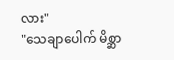လား"
"သေချာပေါက် မိစ္ဆာ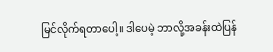မြင်လိုက်ရတာပေါ့။ ဒါပေမဲ့ ဘာလို့အခန်းထဲပြန်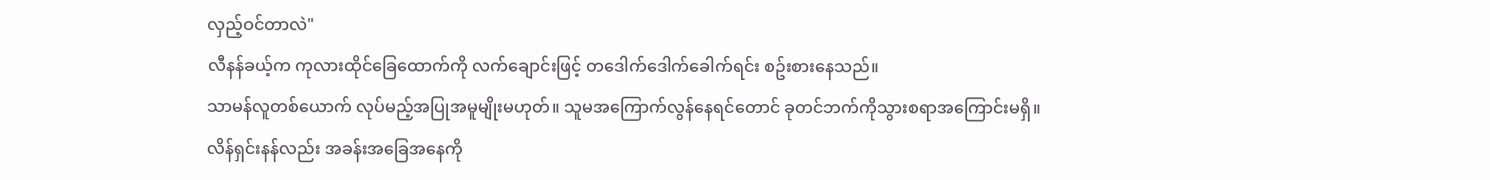လှည့်ဝင်တာလဲ"
လီနန်ခယ့်က ကုလားထိုင်ခြေထောက်ကို လက်ချောင်းဖြင့် တဒေါက်ဒေါက်ခေါက်ရင်း စဥ်းစားနေသည်။
သာမန်လူတစ်ယောက် လုပ်မည့်အပြုအမူမျိုးမဟုတ်။ သူမအကြောက်လွန်နေရင်တောင် ခုတင်ဘက်ကိုသွားစရာအကြောင်းမရှိ။
လိန်ရှင်းနန်လည်း အခန်းအခြေအနေကို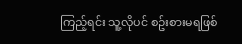ကြည့်ရင်း သူ့လိုပင် စဥ်းစားမရဖြစ်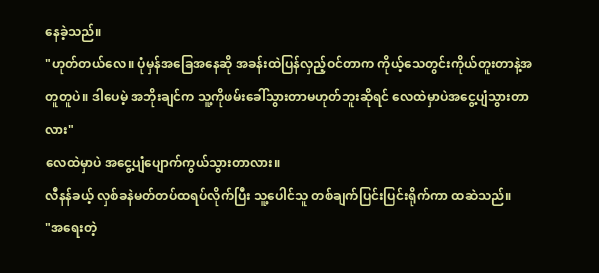နေခဲ့သည်။
"ဟုတ်တယ်လေ။ ပုံမှန်အခြေအနေဆို အခန်းထဲပြန်လှည့်ဝင်တာက ကိုယ့်သေတွင်းကိုယ်တူးတာနဲ့အတူတူပဲ။ ဒါပေမဲ့ အဘိုးချင်က သူ့ကိုဖမ်းခေါ်သွားတာမဟုတ်ဘူးဆိုရင် လေထဲမှာပဲအငွေ့ပျံသွားတာလား"
လေထဲမှာပဲ အငွေ့ပျံပျောက်ကွယ်သွားတာလား။
လီနန်ခယ့် လှစ်ခနဲမတ်တပ်ထရပ်လိုက်ပြီး သူ့ပေါင်သူ တစ်ချက်ပြင်းပြင်းရိုက်ကာ ထဆဲသည်။
"အရေးတဲ့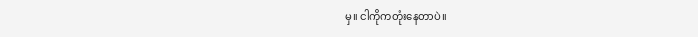မှ။ ငါကိုကတုံးနေတာပဲ။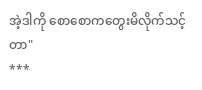အဲ့ဒါကို စောစောကတွေးမိလိုက်သင့်တာ"
***